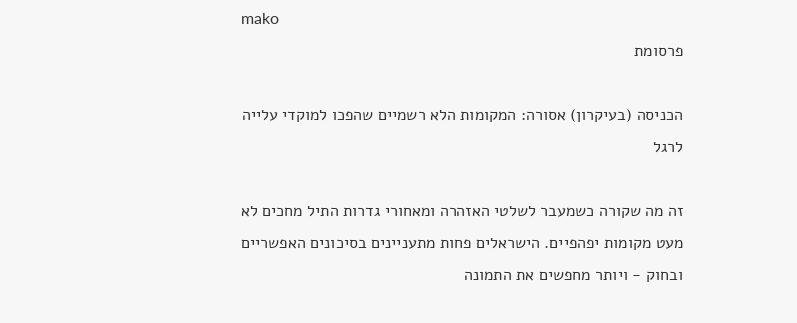mako
פרסומת

הכניסה (בעיקרון) אסורה: המקומות הלא רשמיים שהפכו למוקדי עלייה לרגל

זה מה שקורה כשמעבר לשלטי האזהרה ומאחורי גדרות התיל מחכים לא מעט מקומות יפהפיים. הישראלים פחות מתעניינים בסיכונים האפשריים ובחוק - ויותר מחפשים את התמונה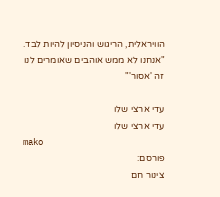הוויראלית, הריגוש והניסיון להיות לבד. "אנחנו לא ממש אוהבים שאומרים לנו זה 'אסור'"

עדי ארצי שלו
עדי ארצי שלו
mako
פורסם:
צינור חם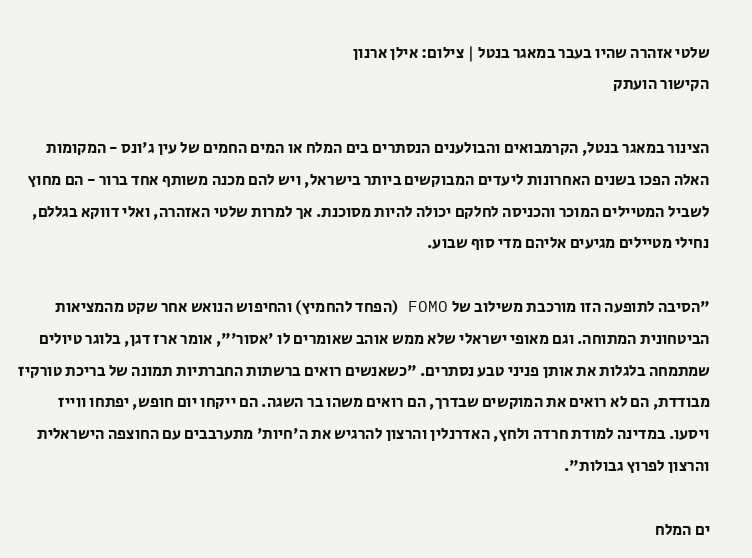שלטי אזהרה שהיו בעבר במאגר בנטל | צילום: אילן ארנון
הקישור הועתק

הצינור במאגר בנטל, הקרמבואים והבולענים הנסתרים בים המלח או המים החמים של עין ג'ונס - המקומות האלה הפכו בשנים האחרונות ליעדים המבוקשים ביותר בישראל, ויש להם מכנה משותף אחד ברור - הם מחוץ לשביל המטיילים המוכר והכניסה לחלקם יכולה להיות מסוכנת. אך למרות שלטי האזהרה, ואלי דווקא בגללם, נחילי מטיילים מגיעים אליהם מדי סוף שבוע.

"הסיבה לתופעה הזו מורכבת משילוב של FOMO (הפחד להחמיץ) והחיפוש הנואש אחר שקט מהמציאות הביטחונית המתוחה. וגם מאופי ישראלי שלא ממש אוהב שאומרים לו 'אסור'", אומר ארז דגן, בלוגר טיולים שמתמחה בלגלות את אותן פניני טבע נסתרים. "כשאנשים רואים ברשתות החברתיות תמונה של בריכת טורקיז מבודדת, הם לא רואים את המוקשים שבדרך, הם רואים משהו בר השגה. הם ייקחו יום חופש, יפתחו ווייז ויסעו. במדינה למודת חרדה ולחץ, האדרנלין והרצון להרגיש את ה'חיות' מתערבבים עם החוצפה הישראלית והרצון לפרוץ גבולות".

ים המלח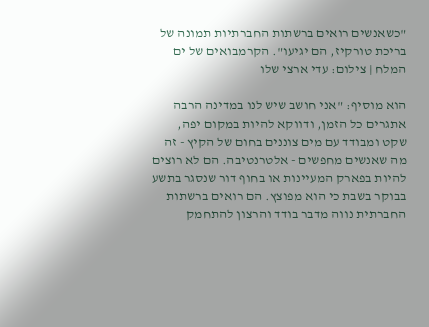"כשאנשים רואים ברשתות החברתיות תמונה של בריכת טורקיז, הם יגיעו". הקרמבואים של ים המלח | צילום: עדי ארצי שלו

הוא מוסיף: "אני חושב שיש לנו במדינה הרבה אתגרים כל הזמן, ודווקא להיות במקום יפה, שקט ומבודד עם מים צוננים בחום של הקיץ - זה מה שאנשים מחפשים - אלטרנטיבה. הם לא רוצים להיות בפארק המעיינות או בחוף דור שנסגר בתשע בבוקר בשבת כי הוא מפוצץ. הם רואים ברשתות החברתית נווה מדבר בודד והרצון להתחמק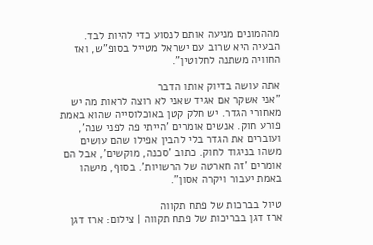מההמונים מניעה אותם לנסוע כדי להיות לבד. הבעיה היא שרוב עם ישראל מטייל בסופ"ש, ואז החוויה משתנה לחלוטין".

אתה עושה בדיוק אותו הדבר
"אני אשקר אם אגיד שאני לא רוצה לראות מה יש מאחורי הגדר. יש חלק קטן באוכלוסייה שהוא באמת פורע חוק. אנשים אומרים 'הייתי פה לפני שנה', ועוברים את הגדר בלי להבין אפילו שהם עושים משהו בניגוד לחוק. כתוב 'סכנה, מוקשים', אבל הם אומרים 'זה חארטה של הרשויות'. בסוף, מישהו באמת יעבור ויקרה אסון".

טיול בברכות של פתח תקווה
ארז דגן בבריכות של פתח תקווה | צילום: ארז דגן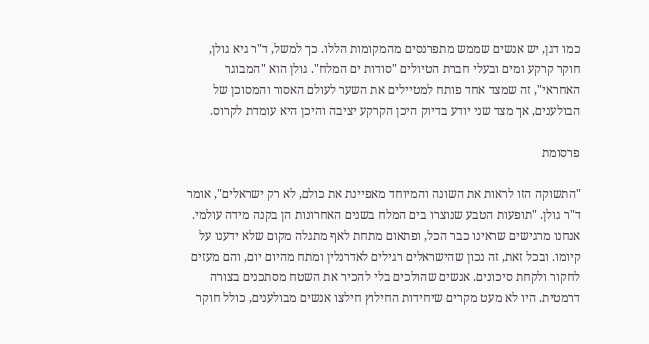כמו דגן, יש אנשים שממש מתפרנסים מהמקומות הללו. כך למשל, ד"ר גיא גולן, חוקר קרקע ומים ובעלי חברת הטיולים "סודות ים המלח". גולן הוא "המבוגר האחראי", זה שמצד אחד פותח למטיילים את השער לעולם האסור והמסוכן של הבולענים, אך מצד שני יודע בדיוק היכן הקרקע יציבה והיכן היא עומדת לקרוס.

פרסומת

"התשוקה הזו לראות את השונה והמיוחד מאפיינת את כולם, לא רק ישראלים", אומר ד"ר גולן. "תופעות הטבע שנוצרו בים המלח בשנים האחרונות הן בקנה מידה עולמי. אנחנו מרגישים שראינו כבר הכל, ופתאום מתחת לאף מתגלה מקום שלא ידענו על קיומו. ובכל זאת, זה נכון שהישראלים רגילים לאדרנלין ומתח מהיום יום, והם מעזים לחקור ולקחת סיכונים. אנשים שהולכים בלי להכיר את השטח מסתכנים בצורה דרמטית. היו לא מעט מקרים שיחידות החילוץ חילצו אנשים מבולענים, כולל חוקר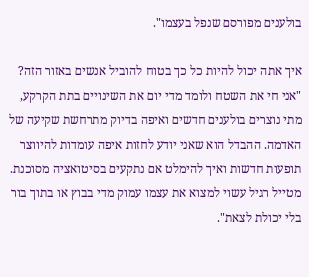בולענים מפורסם שנפל בעצמו".

איך אתה יכול להיות כל כך בטוח להוביל אנשים באזור הזה?
"אני חי את השטח ולומד מדי יום את השינויים בתת הקרקע, מתי נוצרים בולענים חדשים ואיפה בדיוק מתרחשת שקיעה של האדמה. ההבדל הוא שאני יודע לחזות איפה עומדות להיווצר תופעות חדשות ואיך להימלט אם נתקעים בסיטואציה מסוכנת. מטייל רגיל עשוי למצוא את עצמו עמוק מדי בבוץ או בתוך בור בלי יכולת לצאת".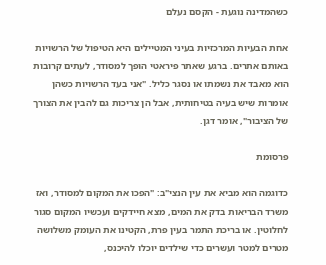כשהמדינה נוגעת - הקסם נעלם

אחת הבעיות המרכזיות בעיני המטיילים היא הטיפול של הרשויות באותם אתרים. ברגע שאתר פיראטי הופך למסודר, לעתים קרובות הוא מאבד את נשמתו או נסגר כליל. "אני בעד הרשויות כשהן אומרות שיש בעיה בטיחותית, אבל הן צריכות גם להבין את הצורך של הציבור", אומר דגן.

פרסומת

כדוגמה הוא מביא את עין הנצי"ב: "הפכו את המקום למסודר, ואז משרד הבריאות בדק את המים, מצא חיידקים ועכשיו המקום סגור לחלוטין. או בריכת התמר בעין פרת, הקטינו את העומק משלושה מטרים למטר ועשרים כדי שילדים יוכלו להיכנס,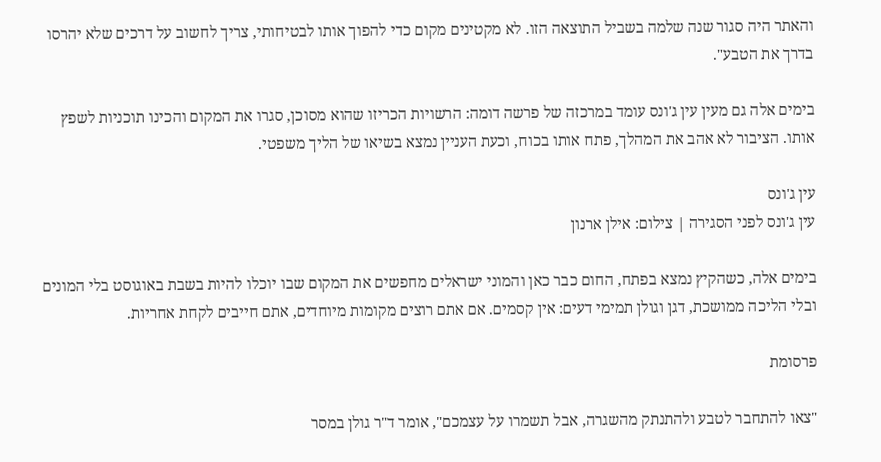והאתר היה סגור שנה שלמה בשביל התוצאה הזו. לא מקטינים מקום כדי להפוך אותו לבטיחותי, צריך לחשוב על דרכים שלא יהרסו בדרך את הטבע".

בימים אלה גם מעין עין ג'ונס עומד במרכזה של פרשה דומה: הרשויות הכריזו שהוא מסוכן, סגרו את המקום והכינו תוכניות לשפץ אותו. הציבור לא אהב את המהלך, פתח אותו בכוח, וכעת העניין נמצא בשיאו של הליך משפטי.

עין ג'ונס
עין ג'ונס לפני הסגירה | צילום: אילן ארנון

בימים אלה, כשהקיץ נמצא בפתח, החום כבר כאן והמוני ישראלים מחפשים את המקום שבו יוכלו להיות בשבת באוגוסט בלי המונים ובלי הליכה ממושכת, דגן וגולן תמימי דעים: אין קסמים. אם אתם רוצים מקומות מיוחדים, אתם חייבים לקחת אחריות.

פרסומת

"צאו להתחבר לטבע ולהתנתק מהשגרה, אבל תשמרו על עצמכם", אומר ד"ר גולן במסר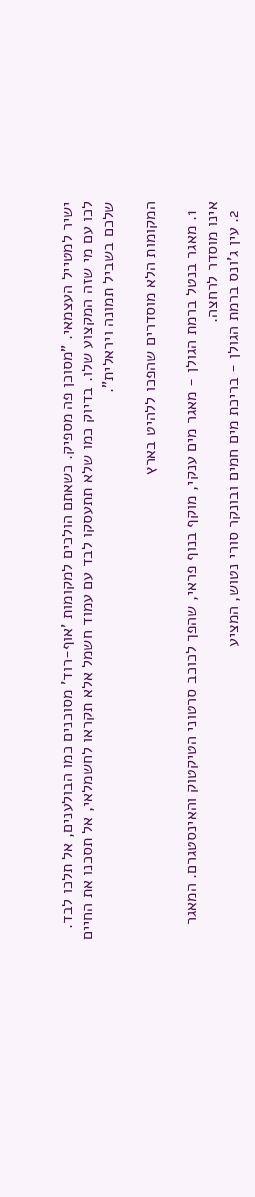ישיר למטייל העצמאי. "מסוכן פה מספיק. כשאתם הולכים למקומות 'אוף-רוד' מסוכנים כמו הבולענים, אל תלכו לבד. לכו עם מי שזה המקצוע שלו. בדיוק כמו שלא תתעסקו לבד עם עמוד חשמל אלא תקראו לחשמלאי, אל תסכנו את החיים שלכם בשביל תמונה ויראלית".

המקומות הלא מוסדרים שהפכו ללהיט בארץ

  1. מאגר בנטל ברמת הגולן - מאגר מים ענקי, מוקף בנוף פראי, שהפך לכוכב סרטוני הטיקטוק והאינסטגרם. המאגר אינו מוסדר לרחצה.
  2. עין ג'ונס ברמת הגולן - בריכת מים חמים ובונקר סורי נטוש, המציע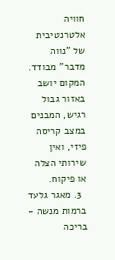חוויה אלטרנטיבית של "נווה מדבר" מבודד. המקום יושב באזור גבול רגיש, המבנים במצב קריסה פיזי, ואין שירותי הצלה או פיקוח.
  3. מאגר גלעד ברמות מנשה - בריכה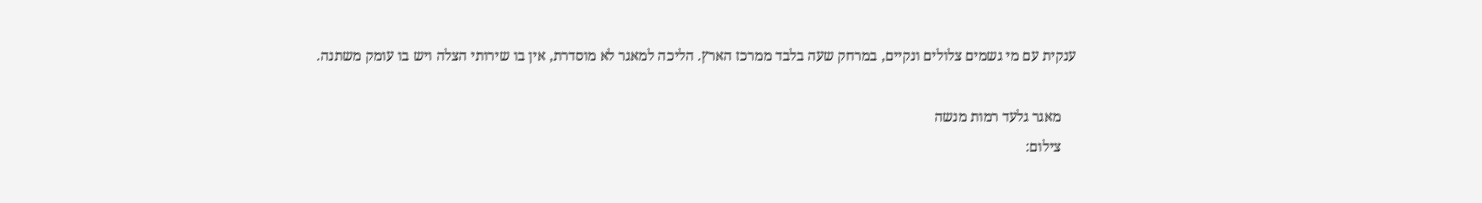ענקית עם מי גשמים צלולים ונקיים, במרחק שעה בלבד ממרכז הארץ. הליכה למאגר לא מוסדרת, אין בו שירותי הצלה ויש בו עומק משתנה.

    מאגר גלעד רמות מנשה
    צילום: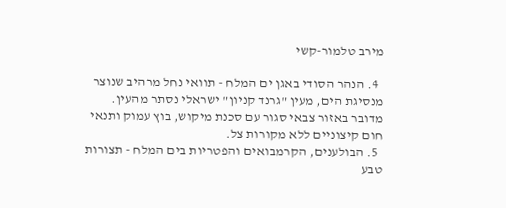מירב טלמור-קשי

  4. הנהר הסודי באגן ים המלח - תוואי נחל מרהיב שנוצר מנסיגת הים, מעין "גרנד קניון" ישראלי נסתר מהעין. מדובר באזור צבאי סגור עם סכנת מיקוש, בוץ עמוק ותנאי חום קיצוניים ללא מקורות צל.
  5. הבולענים, הקרמבואים והפטריות בים המלח - תצורות טבע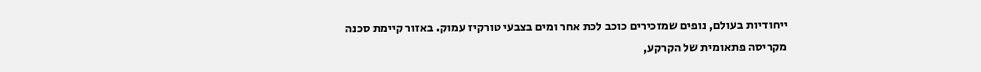ייחודיות בעולם, נופים שמזכירים כוכב לכת אחר ומים בצבעי טורקיז עמוק. באזור קיימת סכנה מקריסה פתאומית של הקרקע,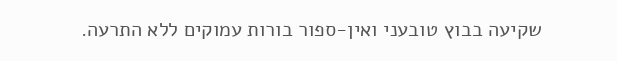שקיעה בבוץ טובעני ואין-ספור בורות עמוקים ללא התרעה.